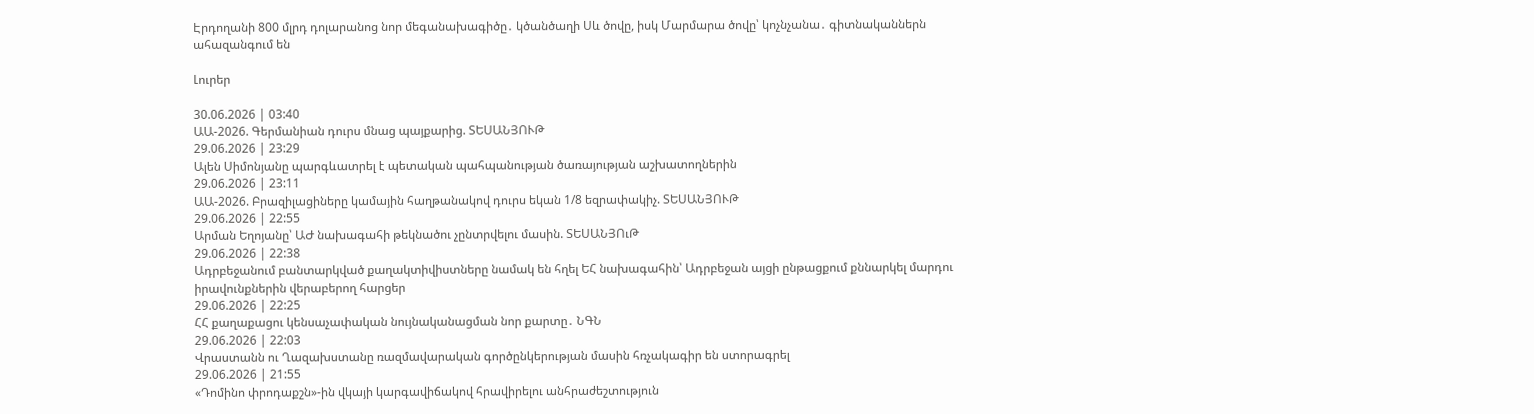Էրդողանի 800 մլրդ դոլարանոց նոր մեգանախագիծը․ կծանծաղի Սև ծովը, իսկ Մարմարա ծովը՝ կոչնչանա․ գիտնականներն ահազանգում են

Լուրեր

30.06.2026 | 03:40
ԱԱ-2026. Գերմանիան դուրս մնաց պայքարից. ՏԵՍԱՆՅՈՒԹ
29.06.2026 | 23:29
Ալեն Սիմոնյանը պարգևատրել է պետական պահպանության ծառայության աշխատողներին
29.06.2026 | 23:11
ԱԱ-2026. Բրազիլացիները կամային հաղթանակով դուրս եկան 1/8 եզրափակիչ. ՏԵՍԱՆՅՈՒԹ
29.06.2026 | 22:55
Արման Եղոյանը՝ ԱԺ նախագահի թեկնածու չընտրվելու մասին. ՏԵՍԱՆՅՈւԹ
29.06.2026 | 22:38
Ադրբեջանում բանտարկված քաղակտիվիստները նամակ են հղել ԵՀ նախագահին՝ Ադրբեջան այցի ընթացքում քննարկել մարդու իրավունքներին վերաբերող հարցեր
29.06.2026 | 22:25
ՀՀ քաղաքացու կենսաչափական նույնականացման նոր քարտը․ ՆԳՆ
29.06.2026 | 22:03
Վրաստանն ու Ղազախստանը ռազմավարական գործընկերության մասին հռչակագիր են ստորագրել
29.06.2026 | 21:55
«Դոմինո փրոդաքշն»-ին վկայի կարգավիճակով հրավիրելու անհրաժեշտություն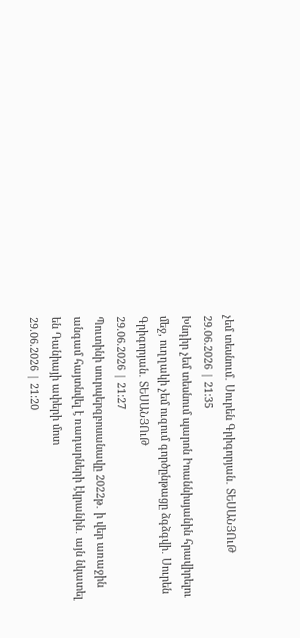չեմ տեսնում․ Սուրեն Գրիգորյան․ ՏԵՍԱՆՅՈւԹ
29.06.2026 | 21:35
Խնդիր չեմ տեսնում պարոն Իոաննիսյանին հրավիրելու մեջ, ուղղակի չեմ ուզում գործընթացը ձգձգվի․ Սուրեն Գրիգորյան․ ՏԵՍԱՆՅՈւԹ
29.06.2026 | 21:27
Պուտինի սուրպերզբոսանավը 2022թ․ ի վեր առաջին անգամ հայտնվել է ռադարների էկրանին․ այն նկատել են Դանիայի ափերի մոտ
29.06.2026 | 21:20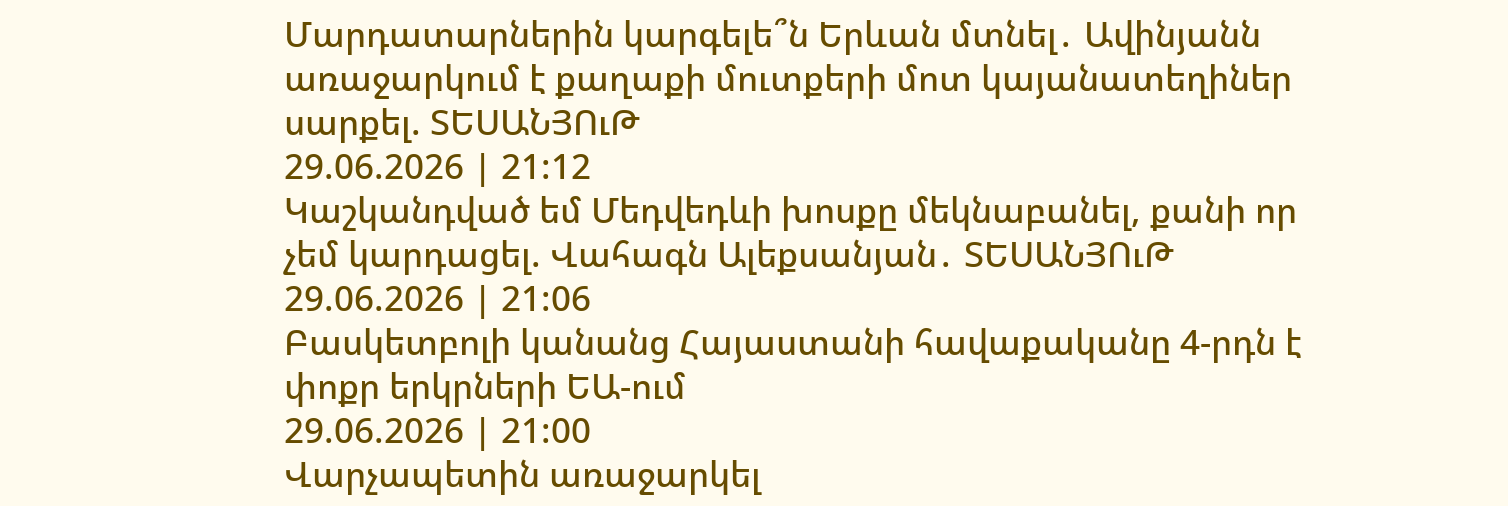Մարդատարներին կարգելե՞ն Երևան մտնել․ Ավինյանն առաջարկում է քաղաքի մուտքերի մոտ կայանատեղիներ սարքել. ՏԵՍԱՆՅՈւԹ
29.06.2026 | 21:12
Կաշկանդված եմ Մեդվեդևի խոսքը մեկնաբանել, քանի որ չեմ կարդացել. Վահագն Ալեքսանյան․ ՏԵՍԱՆՅՈւԹ
29.06.2026 | 21:06
Բասկետբոլի կանանց Հայաստանի հավաքականը 4-րդն է փոքր երկրների ԵԱ-ում
29.06.2026 | 21:00
Վարչապետին առաջարկել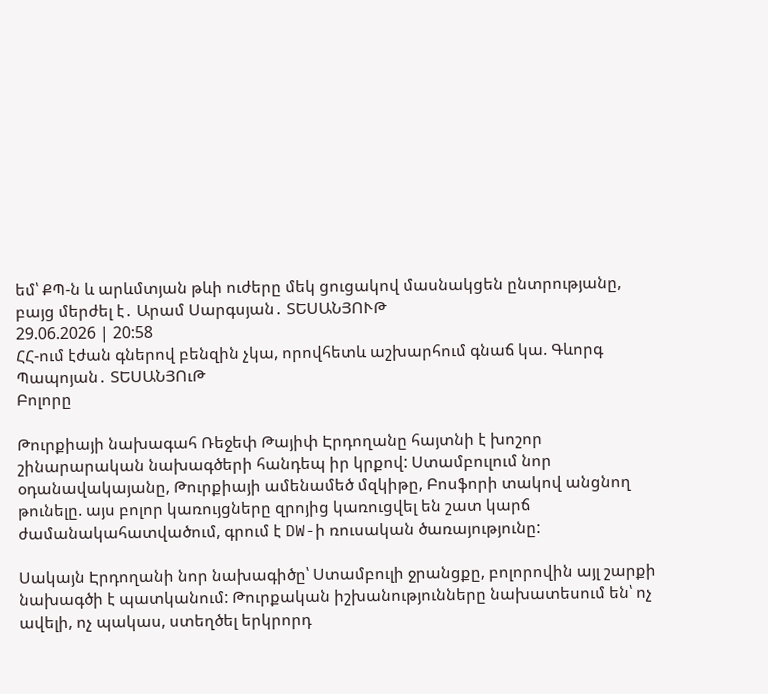եմ՝ ՔՊ-ն և արևմտյան թևի ուժերը մեկ ցուցակով մասնակցեն ընտրությանը, բայց մերժել է․ Արամ Սարգսյան․ ՏԵՍԱՆՅՈՒԹ
29.06.2026 | 20:58
ՀՀ-ում էժան գներով բենզին չկա, որովհետև աշխարհում գնաճ կա. Գևորգ Պապոյան․ ՏԵՍԱՆՅՈւԹ
Բոլորը

Թուրքիայի նախագահ Ռեջեփ Թայիփ Էրդողանը հայտնի է խոշոր շինարարական նախագծերի հանդեպ իր կրքով: Ստամբուլում նոր օդանավակայանը, Թուրքիայի ամենամեծ մզկիթը, Բոսֆորի տակով անցնող թունելը. այս բոլոր կառույցները զրոյից կառուցվել են շատ կարճ ժամանակահատվածում, գրում է DW-ի ռուսական ծառայությունը:

Սակայն Էրդողանի նոր նախագիծը՝ Ստամբուլի ջրանցքը, բոլորովին այլ շարքի նախագծի է պատկանում: Թուրքական իշխանությունները նախատեսում են՝ ոչ ավելի, ոչ պակաս, ստեղծել երկրորդ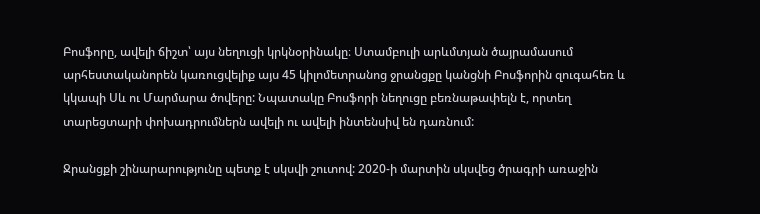Բոսֆորը, ավելի ճիշտ՝ այս նեղուցի կրկնօրինակը։ Ստամբուլի արևմտյան ծայրամասում արհեստականորեն կառուցվելիք այս 45 կիլոմետրանոց ջրանցքը կանցնի Բոսֆորին զուգահեռ և կկապի Սև ու Մարմարա ծովերը: Նպատակը Բոսֆորի նեղուցը բեռնաթափելն է, որտեղ տարեցտարի փոխադրումներն ավելի ու ավելի ինտենսիվ են դառնում:

Ջրանցքի շինարարությունը պետք է սկսվի շուտով: 2020-ի մարտին սկսվեց ծրագրի առաջին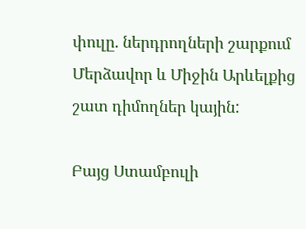փուլը. ներդրողների շարքում Մերձավոր և Միջին Արևելքից շատ դիմողներ կային:

Բայց Ստամբուլի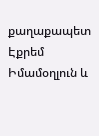քաղաքապետ Էքրեմ Իմամօղլուն և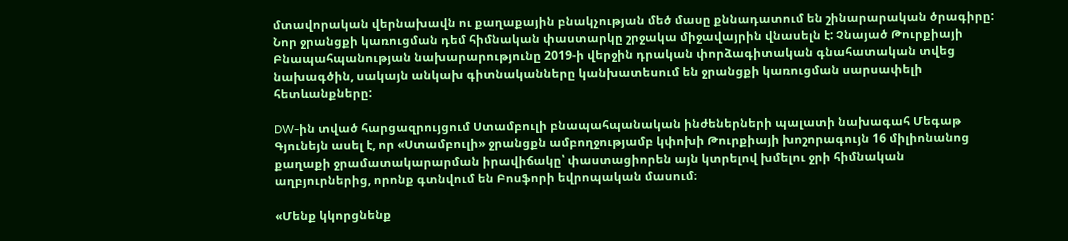մտավորական վերնախավն ու քաղաքային բնակչության մեծ մասը քննադատում են շինարարական ծրագիրը: Նոր ջրանցքի կառուցման դեմ հիմնական փաստարկը շրջակա միջավայրին վնասելն է: Չնայած Թուրքիայի Բնապահպանության նախարարությունը 2019-ի վերջին դրական փորձագիտական գնահատական տվեց նախագծին, սակայն անկախ գիտնականները կանխատեսում են ջրանցքի կառուցման սարսափելի հետևանքները:

DW-ին տված հարցազրույցում Ստամբուլի բնապահպանական ինժեներների պալատի նախագահ Մեգաթ Գյունեյն ասել է, որ «Ստամբուլի» ջրանցքն ամբողջությամբ կփոխի Թուրքիայի խոշորագույն 16 միլիոնանոց քաղաքի ջրամատակարարման իրավիճակը՝ փաստացիորեն այն կտրելով խմելու ջրի հիմնական աղբյուրներից, որոնք գտնվում են Բոսֆորի եվրոպական մասում։

«Մենք կկորցնենք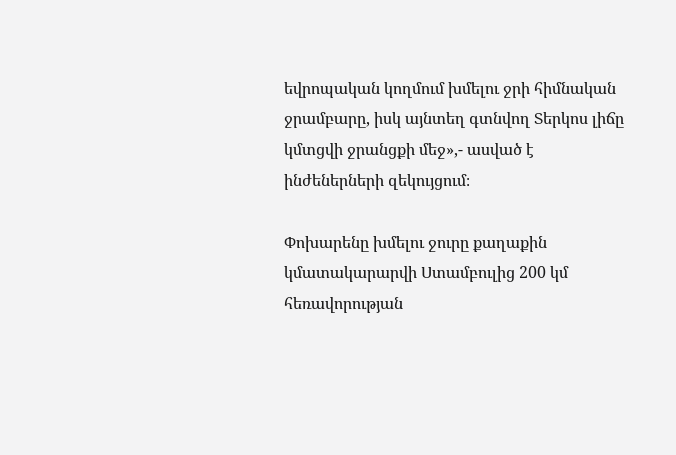եվրոպական կողմում խմելու ջրի հիմնական ջրամբարը, իսկ այնտեղ գտնվող Տերկոս լիճը կմտցվի ջրանցքի մեջ»,- ասված է ինժեներների զեկույցում։

Փոխարենը խմելու ջուրը քաղաքին կմատակարարվի Ստամբուլից 200 կմ հեռավորության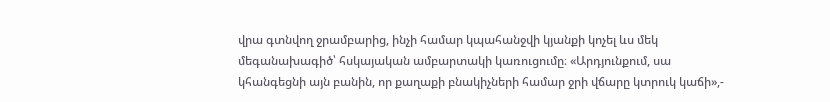վրա գտնվող ջրամբարից, ինչի համար կպահանջվի կյանքի կոչել ևս մեկ մեգանախագիծ՝ հսկայական ամբարտակի կառուցումը։ «Արդյունքում, սա կհանգեցնի այն բանին, որ քաղաքի բնակիչների համար ջրի վճարը կտրուկ կաճի»,-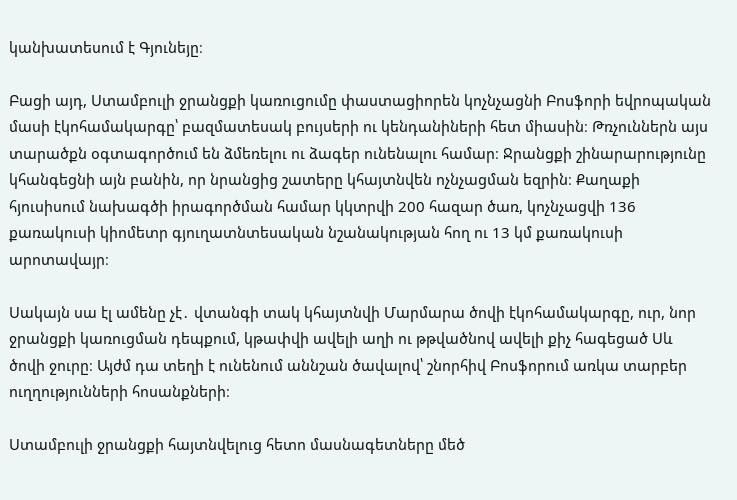կանխատեսում է Գյունեյը։

Բացի այդ, Ստամբուլի ջրանցքի կառուցումը փաստացիորեն կոչնչացնի Բոսֆորի եվրոպական մասի էկոհամակարգը՝ բազմատեսակ բույսերի ու կենդանիների հետ միասին։ Թռչուններն այս տարածքն օգտագործում են ձմեռելու ու ձագեր ունենալու համար։ Ջրանցքի շինարարությունը կհանգեցնի այն բանին, որ նրանցից շատերը կհայտնվեն ոչնչացման եզրին։ Քաղաքի հյուսիսում նախագծի իրագործման համար կկտրվի 200 հազար ծառ, կոչնչացվի 136 քառակուսի կիոմետր գյուղատնտեսական նշանակության հող ու 13 կմ քառակուսի արոտավայր։

Սակայն սա էլ ամենը չէ․ վտանգի տակ կհայտնվի Մարմարա ծովի էկոհամակարգը, ուր, նոր ջրանցքի կառուցման դեպքում, կթափվի ավելի աղի ու թթվածնով ավելի քիչ հագեցած Սև ծովի ջուրը։ Այժմ դա տեղի է ունենում աննշան ծավալով՝ շնորհիվ Բոսֆորում առկա տարբեր ուղղությունների հոսանքների։

Ստամբուլի ջրանցքի հայտնվելուց հետո մասնագետները մեծ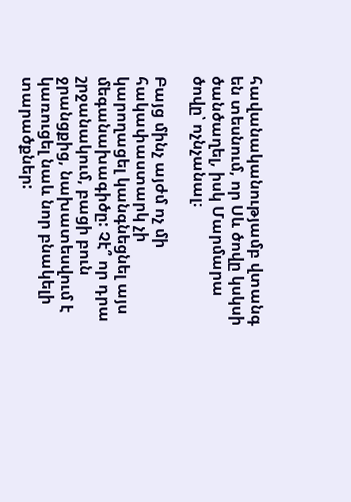հավանականությամբ վտանգ են տեսնում, որ Սև ծովը կսկսի ծանծաղել, իսկ Մարմարա ծովը՝ ոչնչանալ։

Բայց մինչ այժմ ոչ մի հակափաստարկ չի կարողացել կանգնեցնել այս մեգանախագիծը: Չէ՞ որ դրա շրջանակում, բացի բուն ջրանցքից, նախատեսվում է կառուցել նաև նոր բնակելի տարածքներ: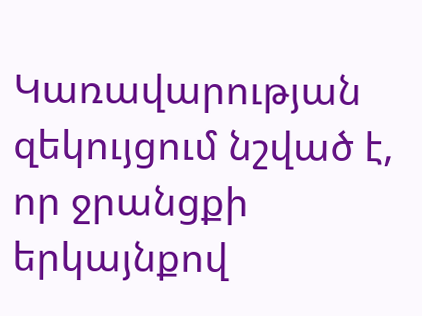Կառավարության զեկույցում նշված է, որ ջրանցքի երկայնքով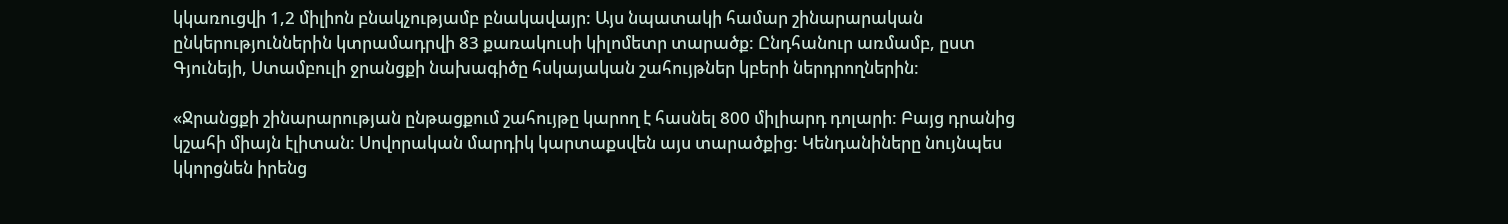կկառուցվի 1,2 միլիոն բնակչությամբ բնակավայր: Այս նպատակի համար շինարարական ընկերություններին կտրամադրվի 83 քառակուսի կիլոմետր տարածք: Ընդհանուր առմամբ, ըստ Գյունեյի, Ստամբուլի ջրանցքի նախագիծը հսկայական շահույթներ կբերի ներդրողներին:

«Ջրանցքի շինարարության ընթացքում շահույթը կարող է հասնել 800 միլիարդ դոլարի: Բայց դրանից կշահի միայն էլիտան: Սովորական մարդիկ կարտաքսվեն այս տարածքից: Կենդանիները նույնպես կկորցնեն իրենց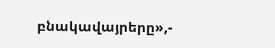բնակավայրերը»,-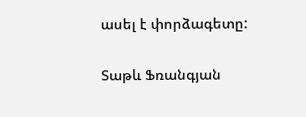ասել է փորձագետը:

Տաթև Ֆռանգյան